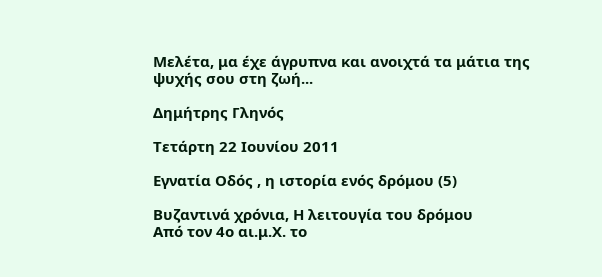Μελέτα, μα έχε άγρυπνα και ανοιχτά τα μάτια της ψυχής σου στη ζωή...

Δημήτρης Γληνός

Τετάρτη 22 Ιουνίου 2011

Εγνατία Οδός , η ιστορία ενός δρόμου (5)

Βυζαντινά χρόνια, Η λειτουγία του δρόμου
Από τον 4ο αι.μ.Χ. το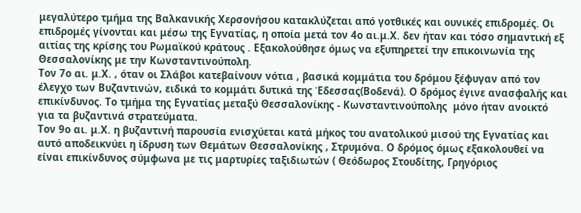μεγαλύτερο τμήμα της Βαλκανικής Χερσονήσου κατακλύζεται από γοτθικές και ουνικές επιδρομές. Οι επιδρομές γίνονται και μέσω της Εγνατίας, η οποία μετά τον 4ο αι.μ.Χ. δεν ήταν και τόσο σημαντική εξ αιτίας της κρίσης του Ρωμαϊκού κράτους . Εξακολούθησε όμως να εξυπηρετεί την επικοινωνία της Θεσσαλονίκης με την Κωνσταντινούπολη.
Τον 7ο αι. μ.Χ. , όταν οι Σλάβοι κατεβαίνουν νότια , βασικά κομμάτια του δρόμου ξέφυγαν από τον έλεγχο των Βυζαντινών, ειδικά το κομμάτι δυτικά της Έδεσσας(Βοδενά). Ο δρόμος έγινε ανασφαλής και επικίνδυνος. Το τμήμα της Εγνατίας μεταξύ Θεσσαλονίκης - Κωνσταντινούπολης  μόνο ήταν ανοικτό για τα βυζαντινά στρατεύματα.
Τον 9ο αι. μ.Χ. η βυζαντινή παρουσία ενισχύεται κατά μήκος του ανατολικού μισού της Εγνατίας και αυτό αποδεικνύει η ίδρυση των Θεμάτων Θεσσαλονίκης , Στρυμόνα. Ο δρόμος όμως εξακολουθεί να είναι επικίνδυνος σύμφωνα με τις μαρτυρίες ταξιδιωτών ( Θεόδωρος Στουδίτης, Γρηγόριος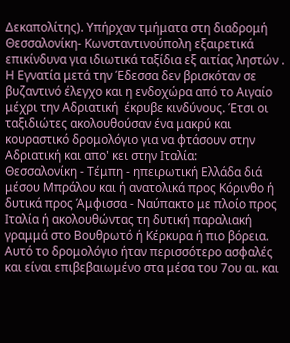Δεκαπολίτης). Υπήρχαν τμήματα στη διαδρομή Θεσσαλονίκη- Κωνσταντινούπολη εξαιρετικά επικίνδυνα για ιδιωτικά ταξίδια εξ αιτίας ληστών .
Η Εγνατία μετά την Έδεσσα δεν βρισκόταν σε βυζαντινό έλεγχο και η ενδοχώρα από το Αιγαίο μέχρι την Αδριατική  έκρυβε κινδύνους. Έτσι οι ταξιδιώτες ακολουθούσαν ένα μακρύ και κουραστικό δρομολόγιο για να φτάσουν στην Αδριατική και απο' κει στην Ιταλία:
Θεσσαλονίκη - Τέμπη - ηπειρωτική Ελλάδα διά μέσου Μπράλου και ή ανατολικά προς Κόρινθο ή δυτικά προς Άμφισσα - Ναύπακτο με πλοίο προς Ιταλία ή ακολουθώντας τη δυτική παραλιακή γραμμά στο Βουθρωτό ή Κέρκυρα ή πιο βόρεια. Αυτό το δρομολόγιο ήταν περισσότερο ασφαλές και είναι επιβεβαιωμένο στα μέσα του 7ου αι. και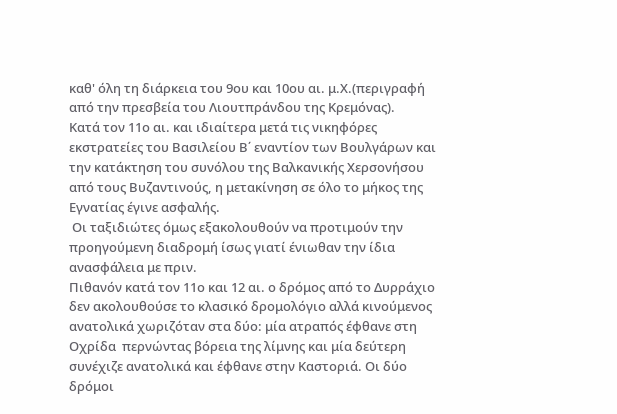καθ' όλη τη διάρκεια του 9ου και 10ου αι. μ.Χ.(περιγραφή από την πρεσβεία του Λιουτπράνδου της Κρεμόνας).
Κατά τον 11ο αι. και ιδιαίτερα μετά τις νικηφόρες εκστρατείες του Βασιλείου Β΄ εναντίον των Βουλγάρων και την κατάκτηση του συνόλου της Βαλκανικής Χερσονήσου από τους Βυζαντινούς, η μετακίνηση σε όλο το μήκος της Εγνατίας έγινε ασφαλής.
 Οι ταξιδιώτες όμως εξακολουθούν να προτιμούν την προηγούμενη διαδρομή ίσως γιατί ένιωθαν την ίδια ανασφάλεια με πριν.
Πιθανόν κατά τον 11ο και 12 αι. ο δρόμος από το Δυρράχιο δεν ακολουθούσε το κλασικό δρομολόγιο αλλά κινούμενος ανατολικά χωριζόταν στα δύο: μία ατραπός έφθανε στη Οχρίδα  περνώντας βόρεια της λίμνης και μία δεύτερη συνέχιζε ανατολικά και έφθανε στην Καστοριά. Οι δύο δρόμοι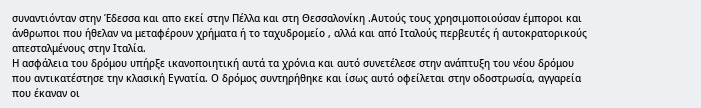συναντιόνταν στην Έδεσσα και απο εκεί στην Πέλλα και στη Θεσσαλονίκη .Αυτούς τους χρησιμοποιούσαν έμποροι και άνθρωποι που ήθελαν να μεταφέρουν χρήματα ή το ταχυδρομείο , αλλά και από Ιταλούς περβευτές ή αυτοκρατορικούς απεσταλμένους στην Ιταλία.
Η ασφάλεια του δρόμου υπήρξε ικανοποιητική αυτά τα χρόνια και αυτό συνετέλεσε στην ανάπτυξη του νέου δρόμου που αντικατέστησε την κλασική Εγνατία. Ο δρόμος συντηρήθηκε και ίσως αυτό οφείλεται στην οδοστρωσία, αγγαρεία που έκαναν οι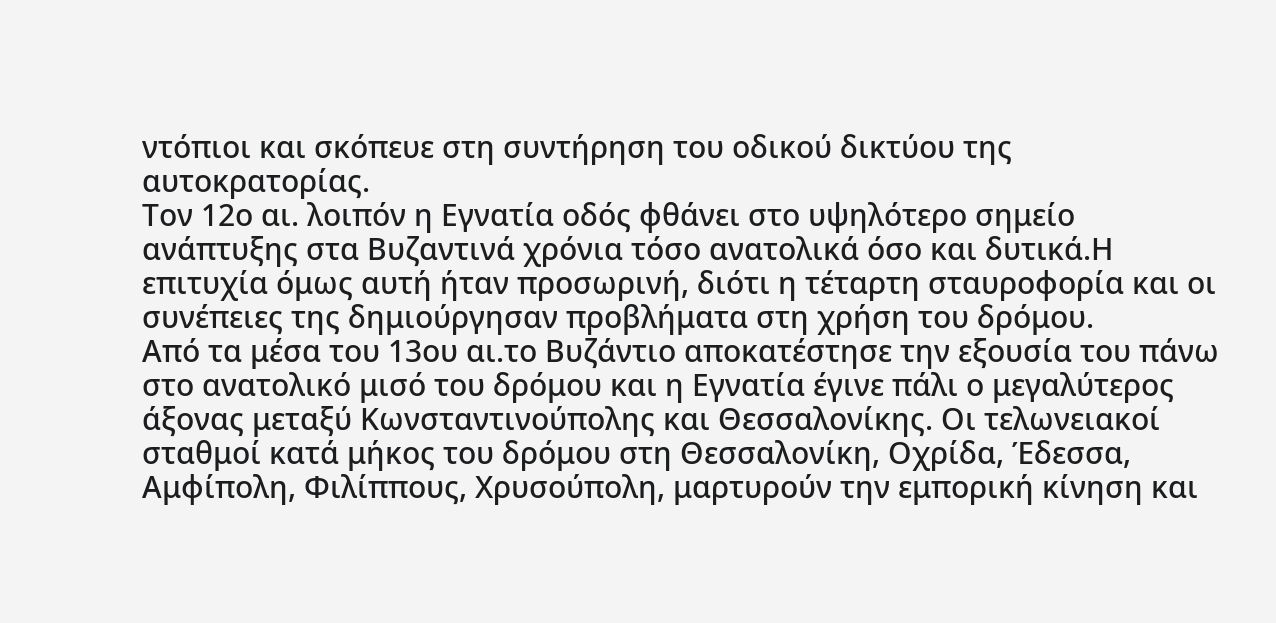ντόπιοι και σκόπευε στη συντήρηση του οδικού δικτύου της αυτοκρατορίας.
Τον 12ο αι. λοιπόν η Εγνατία οδός φθάνει στο υψηλότερο σημείο ανάπτυξης στα Βυζαντινά χρόνια τόσο ανατολικά όσο και δυτικά.Η επιτυχία όμως αυτή ήταν προσωρινή, διότι η τέταρτη σταυροφορία και οι συνέπειες της δημιούργησαν προβλήματα στη χρήση του δρόμου.
Από τα μέσα του 13ου αι.το Βυζάντιο αποκατέστησε την εξουσία του πάνω στο ανατολικό μισό του δρόμου και η Εγνατία έγινε πάλι ο μεγαλύτερος άξονας μεταξύ Κωνσταντινούπολης και Θεσσαλονίκης. Οι τελωνειακοί σταθμοί κατά μήκος του δρόμου στη Θεσσαλονίκη, Οχρίδα, Έδεσσα, Αμφίπολη, Φιλίππους, Χρυσούπολη, μαρτυρούν την εμπορική κίνηση και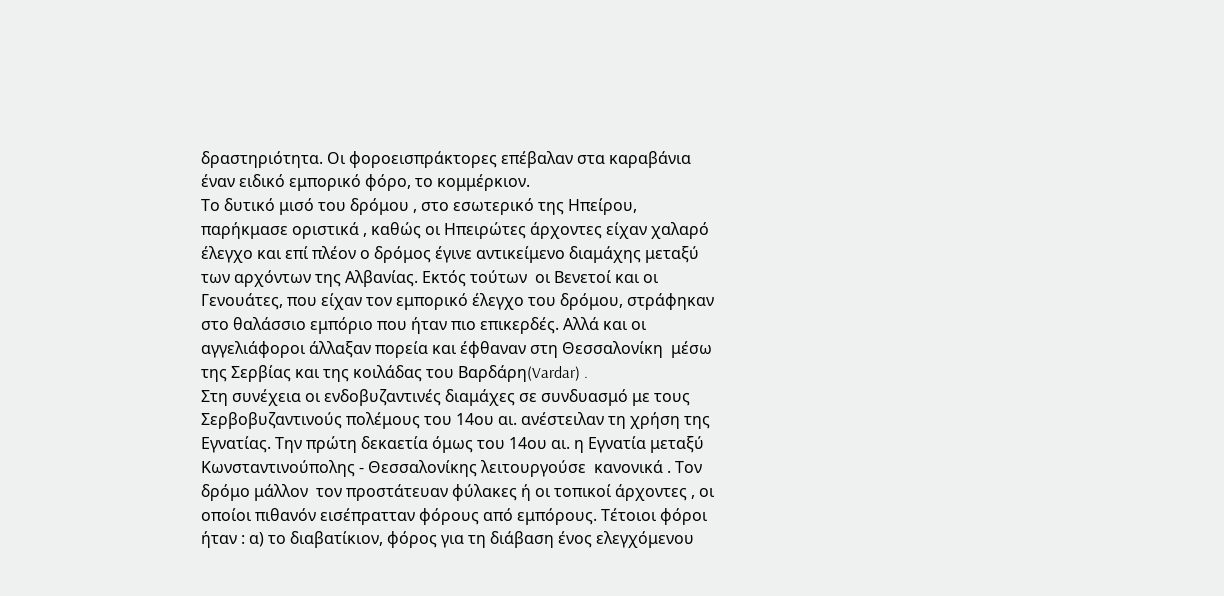δραστηριότητα. Οι φοροεισπράκτορες επέβαλαν στα καραβάνια έναν ειδικό εμπορικό φόρο, το κομμέρκιον.
Το δυτικό μισό του δρόμου , στο εσωτερικό της Ηπείρου, παρήκμασε οριστικά , καθώς οι Ηπειρώτες άρχοντες είχαν χαλαρό έλεγχο και επί πλέον ο δρόμος έγινε αντικείμενο διαμάχης μεταξύ των αρχόντων της Αλβανίας. Εκτός τούτων  οι Βενετοί και οι Γενουάτες, που είχαν τον εμπορικό έλεγχο του δρόμου, στράφηκαν στο θαλάσσιο εμπόριο που ήταν πιο επικερδές. Αλλά και οι αγγελιάφοροι άλλαξαν πορεία και έφθαναν στη Θεσσαλονίκη  μέσω της Σερβίας και της κοιλάδας του Βαρδάρη(Vardar) .
Στη συνέχεια οι ενδοβυζαντινές διαμάχες σε συνδυασμό με τους Σερβοβυζαντινούς πολέμους του 14ου αι. ανέστειλαν τη χρήση της Εγνατίας. Την πρώτη δεκαετία όμως του 14ου αι. η Εγνατία μεταξύ Κωνσταντινούπολης - Θεσσαλονίκης λειτουργούσε  κανονικά . Τον δρόμο μάλλον  τον προστάτευαν φύλακες ή οι τοπικοί άρχοντες , οι οποίοι πιθανόν εισέπρατταν φόρους από εμπόρους. Τέτοιοι φόροι ήταν : α) το διαβατίκιον, φόρος για τη διάβαση ένος ελεγχόμενου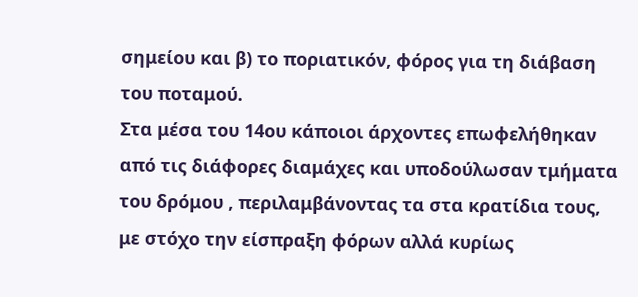σημείου και β) το ποριατικόν, φόρος για τη διάβαση του ποταμού.
Στα μέσα του 14ου κάποιοι άρχοντες επωφελήθηκαν από τις διάφορες διαμάχες και υποδούλωσαν τμήματα του δρόμου , περιλαμβάνοντας τα στα κρατίδια τους, με στόχο την είσπραξη φόρων αλλά κυρίως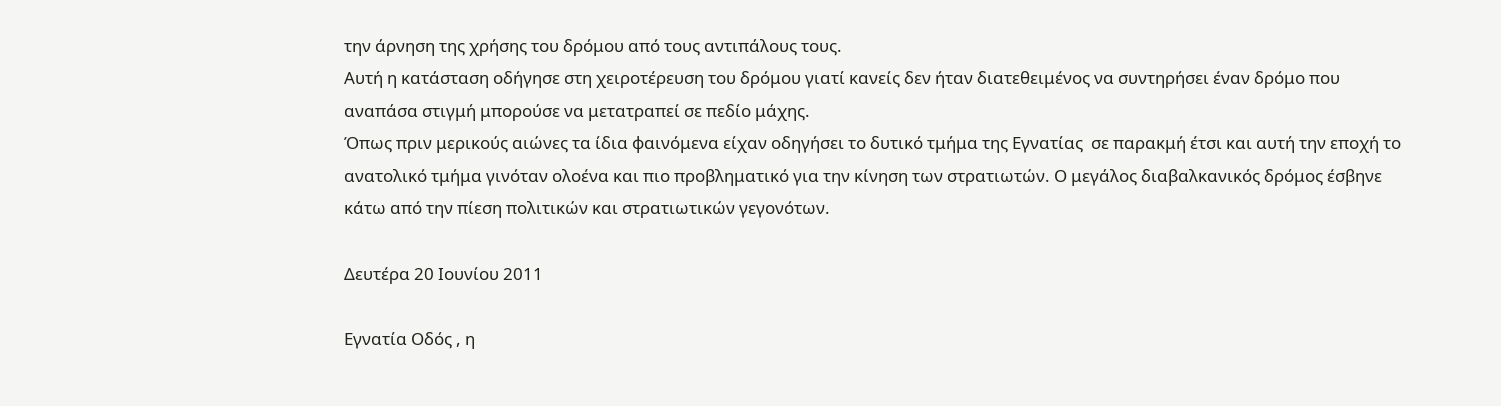την άρνηση της χρήσης του δρόμου από τους αντιπάλους τους.
Αυτή η κατάσταση οδήγησε στη χειροτέρευση του δρόμου γιατί κανείς δεν ήταν διατεθειμένος να συντηρήσει έναν δρόμο που αναπάσα στιγμή μπορούσε να μετατραπεί σε πεδίο μάχης.
Όπως πριν μερικούς αιώνες τα ίδια φαινόμενα είχαν οδηγήσει το δυτικό τμήμα της Εγνατίας  σε παρακμή έτσι και αυτή την εποχή το ανατολικό τμήμα γινόταν ολοένα και πιο προβληματικό για την κίνηση των στρατιωτών. Ο μεγάλος διαβαλκανικός δρόμος έσβηνε κάτω από την πίεση πολιτικών και στρατιωτικών γεγονότων.

Δευτέρα 20 Ιουνίου 2011

Εγνατία Οδός , η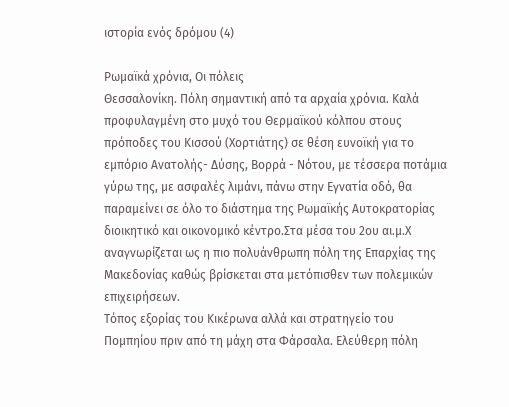ιστορία ενός δρόμου (4)

Ρωμαϊκά χρόνια, Οι πόλεις
Θεσσαλονίκη. Πόλη σημαντική από τα αρχαία χρόνια. Καλά προφυλαγμένη στο μυχό του Θερμαϊκού κόλπου στους πρόποδες του Κισσού (Χορτιάτης) σε θέση ευνοϊκή για το εμπόριο Ανατολής- Δύσης, Βορρά - Νότου, με τέσσερα ποτάμια γύρω της, με ασφαλές λιμάνι, πάνω στην Εγνατία οδό, θα παραμείνει σε όλο το διάστημα της Ρωμαϊκής Αυτοκρατορίας διοικητικό και οικονομικό κέντρο.Στα μέσα του 2ου αι.μ.Χ αναγνωρίζεται ως η πιο πολυάνθρωπη πόλη της Επαρχίας της Μακεδονίας καθώς βρίσκεται στα μετόπισθεν των πολεμικών επιχειρήσεων.
Τόπος εξορίας του Κικέρωνα αλλά και στρατηγείο του Πομπηίου πριν από τη μάχη στα Φάρσαλα. Ελεύθερη πόλη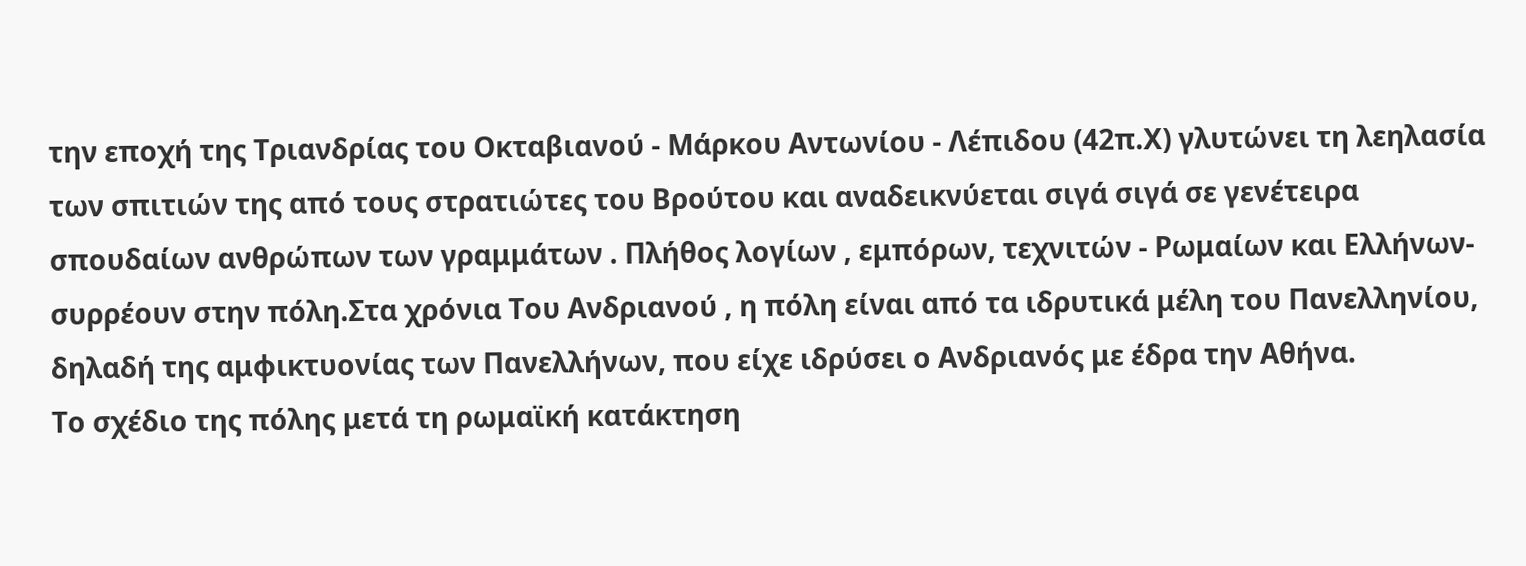την εποχή της Τριανδρίας του Οκταβιανού - Μάρκου Αντωνίου - Λέπιδου (42π.Χ) γλυτώνει τη λεηλασία των σπιτιών της από τους στρατιώτες του Βρούτου και αναδεικνύεται σιγά σιγά σε γενέτειρα σπουδαίων ανθρώπων των γραμμάτων . Πλήθος λογίων , εμπόρων, τεχνιτών - Ρωμαίων και Ελλήνων- συρρέουν στην πόλη.Στα χρόνια Του Ανδριανού , η πόλη είναι από τα ιδρυτικά μέλη του Πανελληνίου, δηλαδή της αμφικτυονίας των Πανελλήνων, που είχε ιδρύσει ο Ανδριανός με έδρα την Αθήνα.
Το σχέδιο της πόλης μετά τη ρωμαϊκή κατάκτηση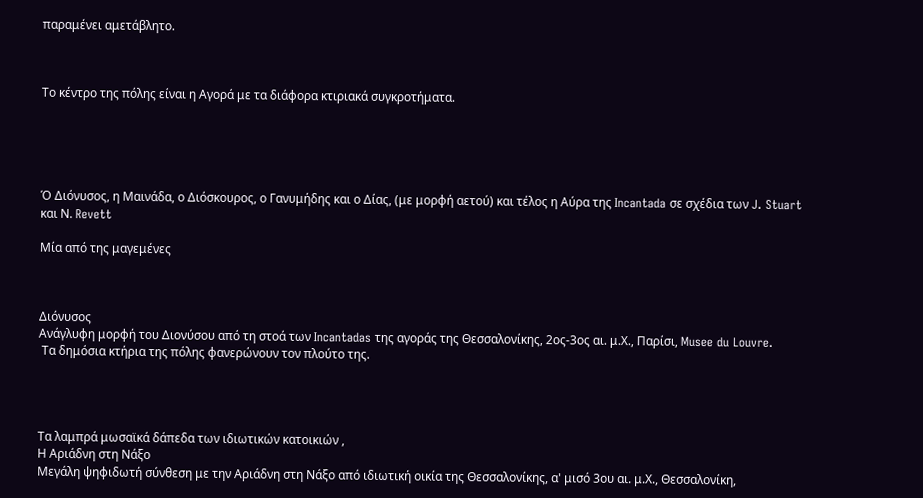παραμένει αμετάβλητο.



Το κέντρο της πόλης είναι η Αγορά με τα διάφορα κτιριακά συγκροτήματα.





Ό Διόνυσος, η Μαινάδα, ο Διόσκουρος, ο Γανυμήδης και ο Δίας, (με μορφή αετού) και τέλος η Αύρα της Incantada σε σχέδια των J. Stuart και Ν. Revett

Μία από της μαγεμένες



Διόνυσος
Ανάγλυφη μορφή του Διονύσου από τη στοά των Incantadas της αγοράς της Θεσσαλονίκης, 2ος-3ος αι. μ.Χ., Παρίσι, Musee du Louvre.
 Τα δημόσια κτήρια της πόλης φανερώνουν τον πλούτο της.




Τα λαμπρά μωσαϊκά δάπεδα των ιδιωτικών κατοικιών ,
Η Αριάδνη στη Νάξο
Μεγάλη ψηφιδωτή σύνθεση με την Αριάδνη στη Νάξο από ιδιωτική οικία της Θεσσαλονίκης, α' μισό 3ου αι. μ.Χ., Θεσσαλονίκη,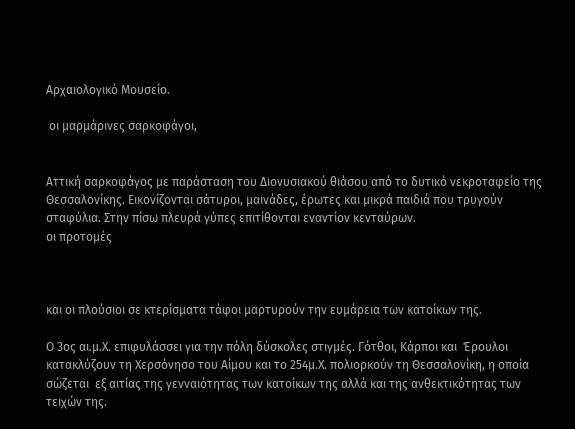Αρχαιολογικό Μουσείο.

 οι μαρμάρινες σαρκοφάγοι,


Αττική σαρκοφάγος με παράσταση του Διονυσιακού θιάσου από το δυτικό νεκροταφείο της Θεσσαλονίκης. Εικονίζονται σάτυροι, μαινάδες, έρωτες και μικρά παιδιά που τρυγούν σταφύλια. Στην πίσω πλευρά γύπες επιτίθονται εναντίον κενταύρων.
οι προτομές



και οι πλούσιοι σε κτερίσματα τάφοι μαρτυρούν την ευμάρεια των κατοίκων της.

Ο 3ος αι.μ.Χ. επιφυλάσσει για την πόλη δύσκολες στιγμές. Γότθοι, Κάρποι και  Έρουλοι κατακλύζουν τη Χερσόνησο του Αίμου και το 254μ.Χ. πολιορκούν τη Θεσσαλονίκη, η οποία σώζεται  εξ αιτίας της γενναιότητας των κατοίκων της αλλά και της ανθεκτικότητας των τειχών της.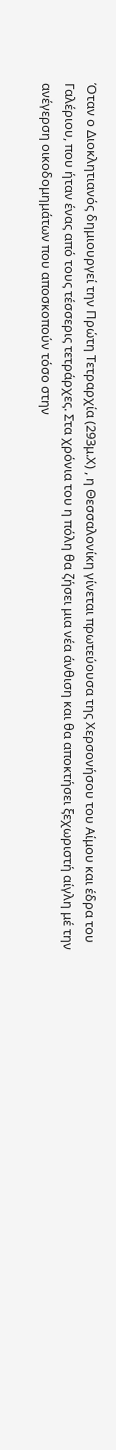Όταν ο Διοκλητιανός δημιουργεί την Πρώτη Τετραρχία (293μ.Χ) , η Θεσσαλονίκη γίνεται πρωτεύουσα της Χερσονήσου του Αίμου και έδρα του Γαλέριου, που ήταν ένας από τους τέσσερις τετράρχες. Στα χρόνια του η πόλη θα ζήσει μια νέα άνθιση και θα αποκτήσει ξεχωριστή αίγλη μέ την ανέγερση οικοδομημάτων που αποσκοπούν τόσο στην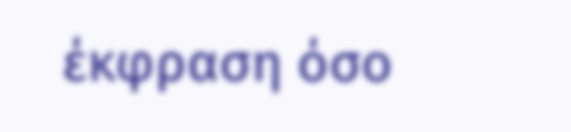έκφραση όσο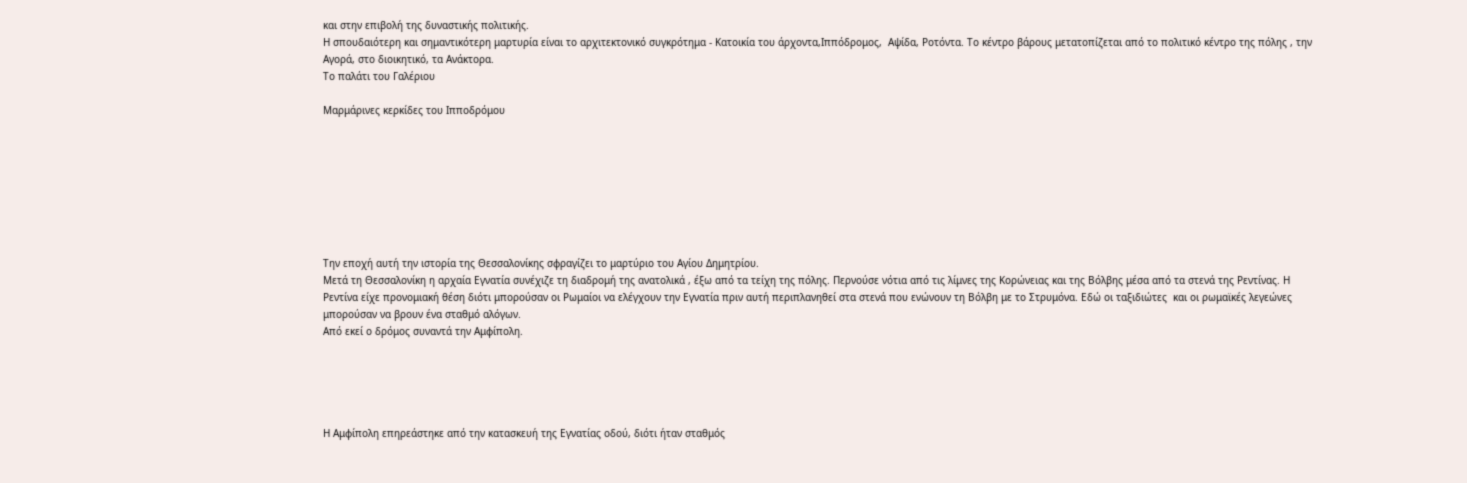και στην επιβολή της δυναστικής πολιτικής.
Η σπουδαιότερη και σημαντικότερη μαρτυρία είναι το αρχιτεκτονικό συγκρότημα - Κατοικία του άρχοντα,Ιππόδρομος,  Αψίδα, Ροτόντα. Το κέντρο βάρους μετατοπίζεται από το πολιτικό κέντρο της πόλης , την Αγορά, στο διοικητικό, τα Ανάκτορα.
Το παλάτι του Γαλέριου

Μαρμάρινες κερκίδες του Ιπποδρόμου








Την εποχή αυτή την ιστορία της Θεσσαλονίκης σφραγίζει το μαρτύριο του Αγίου Δημητρίου.
Μετά τη Θεσσαλονίκη η αρχαία Εγνατία συνέχιζε τη διαδρομή της ανατολικά , έξω από τα τείχη της πόλης. Περνούσε νότια από τις λίμνες της Κορώνειας και της Βόλβης μέσα από τα στενά της Ρεντίνας. Η Ρεντίνα είχε προνομιακή θέση διότι μπορούσαν οι Ρωμαίοι να ελέγχουν την Εγνατία πριν αυτή περιπλανηθεί στα στενά που ενώνουν τη Βόλβη με το Στρυμόνα. Εδώ οι ταξιδιώτες  και οι ρωμαϊκές λεγεώνες μπορούσαν να βρουν ένα σταθμό αλόγων.
Από εκεί ο δρόμος συναντά την Αμφίπολη.





Η Αμφίπολη επηρεάστηκε από την κατασκευή της Εγνατίας οδού, διότι ήταν σταθμός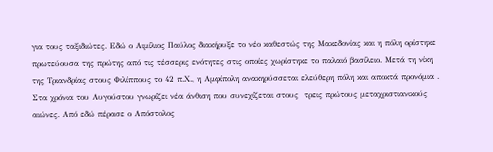για τους ταξιδιώτες. Εδώ ο Αιμίλιος Παύλος διακήρυξε το νέο καθεστώς της Μακεδονίας και η πόλη ορίστηκε πρωτεύουσα της πρώτης από τις τέσσερις ενότητες στις οποίες χωρίστηκε το παλαιό βασίλειο. Μετά τη νίκη  της Τριανδρίας στους Φιλίππους το 42 π.Χ., η Αμφίπολη ανακηρύσσεται ελεύθερη πόλη και αποκτά προνόμια .
Στα χρόνια του Αυγούστου γνωρίζει νέα άνθιση που συνεχίζεται στους  τρεις πρώτους μεταχριστιανικούς αιώνες. Από εδώ πέρασε ο Απόστολος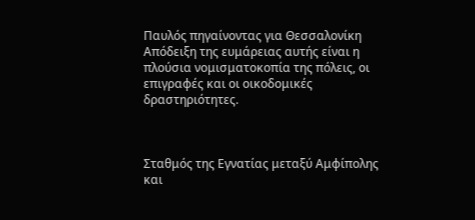Παυλός πηγαίνοντας για Θεσσαλονίκη Απόδειξη της ευμάρειας αυτής είναι η πλούσια νομισματοκοπία της πόλεις, οι επιγραφές και οι οικοδομικές δραστηριότητες.



Σταθμός της Εγνατίας μεταξύ Αμφίπολης και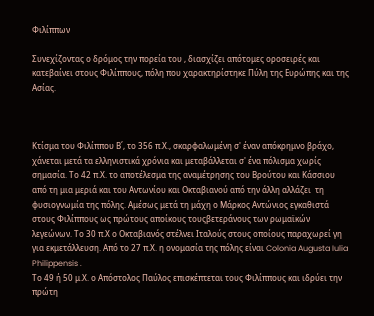Φιλίππων

Συνεχίζοντας ο δρόμος την πορεία του , διασχίζει απότομες οροσειρές και κατεβαίνει στους Φιλίππους, πόλη που χαρακτηρίστηκε Πύλη της Ευρώπης και της Ασίας.



Κτίσμα του Φιλίππου Β΄, το 356 π.Χ., σκαρφαλωμένη σ' έναν απόκρημνο βράχο, χάνεται μετά τα ελληνιστικά χρόνια και μεταβάλλεται σ' ένα πόλισμα χωρίς σημασία. Το 42 π.Χ. το αποτέλεσμα της αναμέτρησης του Βρούτου και Κάσσιου από τη μια μεριά και του Αντωνίου και Οκταβιανού από την άλλη αλλάζει  τη φυσιογνωμία της πόλης. Αμέσως μετά τη μάχη ο Μάρκος Αντώνιος εγκαθιστά στους Φιλίππους ως πρώτους αποίκους τουςβετεράνους των ρωμαϊκών λεγεώνων. Το 30 π.Χ ο Οκταβιανός στέλνει Ιταλούς στους οποίους παραχωρεί γη για εκμετάλλευση. Από το 27 π.Χ. η ονομασία της πόλης είναι Colonia Augusta Iulia Philippensis .
Το 49 ή 50 μ.Χ. ο Απόστολος Παύλος επισκέπτεται τους Φιλίππους και ιδρύει την πρώτη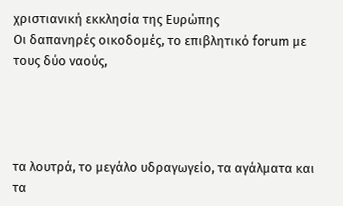χριστιανική εκκλησία της Ευρώπης
Οι δαπανηρές οικοδομές, το επιβλητικό forum με τους δύο ναούς,




τα λουτρά, το μεγάλο υδραγωγείο, τα αγάλματα και τα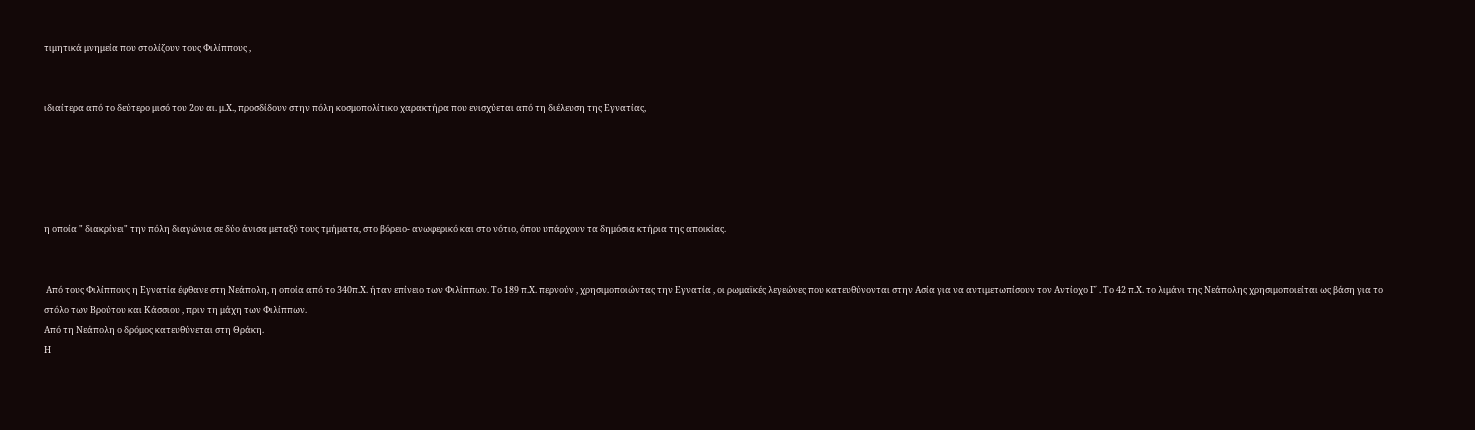τιμητικά μνημεία που στολίζουν τους Φιλίππους ,


ιδιαίτερα από το δεύτερο μισό του 2ου αι. μ.Χ., προσδίδουν στην πόλη κοσμοπολίτικο χαρακτήρα που ενισχύεται από τη διέλευση της Εγνατίας,





η οποία " διακρίνει" την πόλη διαγώνια σε δύο άνισα μεταξύ τους τμήματα, στο βόρειο- ανωφερικό και στο νότιο, όπου υπάρχουν τα δημόσια κτήρια της αποικίας.


 Από τους Φιλίππους η Εγνατία έφθανε στη Νεάπολη, η οποία από το 340π.Χ. ήταν επίνειο των Φιλίππων. Το 189 π.Χ. περνούν , χρησιμοποιώντας την Εγνατία , οι ρωμαϊκές λεγεώνες που κατευθύνονται στην Ασία για να αντιμετωπίσουν τον Αντίοχο Γ΄ . Το 42 π.Χ. το λιμάνι της Νεάπολης χρησιμοποιείται ως βάση για το στόλο των Βρούτου και Κάσσιου , πριν τη μάχη των Φιλίππων.
Από τη Νεάπολη ο δρόμος κατευθύνεται στη Θράκη.
Η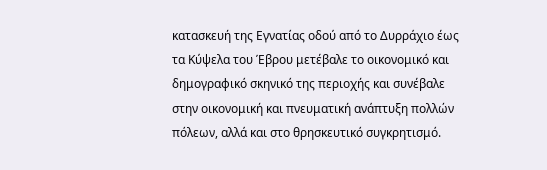κατασκευή της Εγνατίας οδού από το Δυρράχιο έως τα Κύψελα του Έβρου μετέβαλε το οικονομικό και δημογραφικό σκηνικό της περιοχής και συνέβαλε στην οικονομική και πνευματική ανάπτυξη πολλών πόλεων, αλλά και στο θρησκευτικό συγκρητισμό.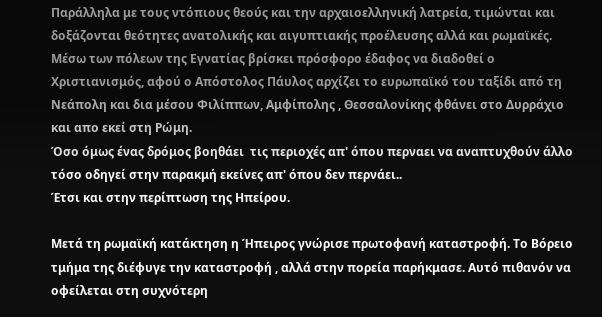Παράλληλα με τους ντόπιους θεούς και την αρχαιοελληνική λατρεία, τιμώνται και δοξάζονται θεότητες ανατολικής και αιγυπτιακής προέλευσης αλλά και ρωμαϊκές. Μέσω των πόλεων της Εγνατίας βρίσκει πρόσφορο έδαφος να διαδοθεί ο Χριστιανισμός, αφού ο Απόστολος Πάυλος αρχίζει το ευρωπαϊκό του ταξίδι από τη Νεάπολη και δια μέσου Φιλίππων, Αμφίπολης , Θεσσαλονίκης φθάνει στο Δυρράχιο και απο εκεί στη Ρώμη.
Όσο όμως ένας δρόμος βοηθάει  τις περιοχές απ' όπου περναει να αναπτυχθούν άλλο τόσο οδηγεί στην παρακμή εκείνες απ' όπου δεν περνάει..
Έτσι και στην περίπτωση της Ηπείρου.

Μετά τη ρωμαϊκή κατάκτηση η Ήπειρος γνώρισε πρωτοφανή καταστροφή. Το Βόρειο τμήμα της διέφυγε την καταστροφή , αλλά στην πορεία παρήκμασε. Αυτό πιθανόν να οφείλεται στη συχνότερη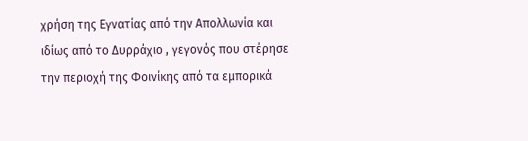χρήση της Εγνατίας από την Απολλωνία και ιδίως από το Δυρράχιο , γεγονός που στέρησε την περιοχή της Φοινίκης από τα εμπορικά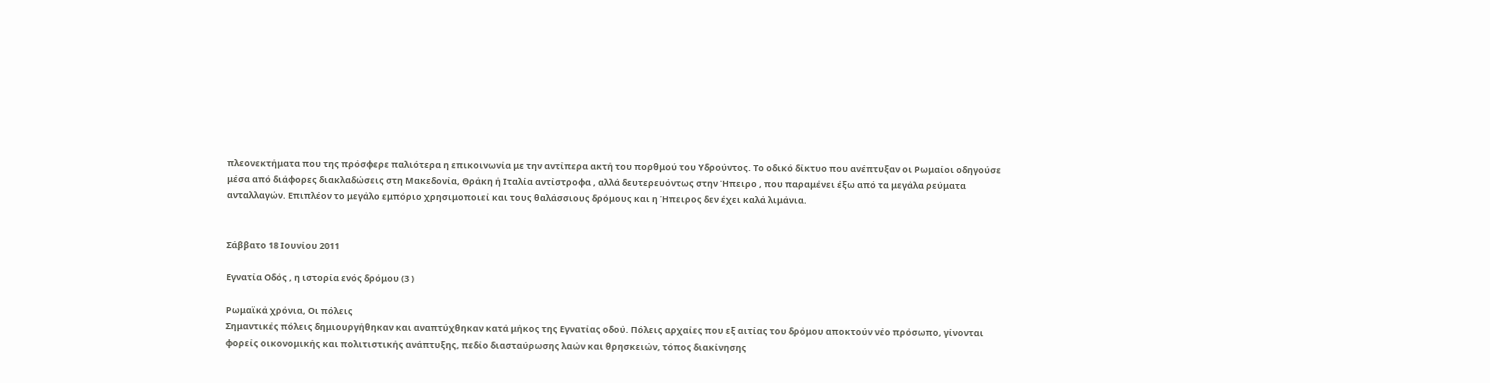πλεονεκτήματα που της πρόσφερε παλιότερα η επικοινωνία με την αντίπερα ακτή του πορθμού του Υδρούντος. Το οδικό δίκτυο που ανέπτυξαν οι Ρωμαίοι οδηγούσε μέσα από διάφορες διακλαδώσεις στη Μακεδονία, Θράκη ή Ιταλία αντίστροφα , αλλά δευτερευόντως στην Ήπειρο , που παραμένει έξω από τα μεγάλα ρεύματα ανταλλαγών. Επιπλέον το μεγάλο εμπόριο χρησιμοποιεί και τους θαλάσσιους δρόμους και η Ήπειρος δεν έχει καλά λιμάνια.


Σάββατο 18 Ιουνίου 2011

Εγνατία Οδός , η ιστορία ενός δρόμου (3 )

Ρωμαϊκά χρόνια, Οι πόλεις
Σημαντικές πόλεις δημιουργήθηκαν και αναπτύχθηκαν κατά μήκος της Εγνατίας οδού. Πόλεις αρχαίες που εξ αιτίας του δρόμου αποκτούν νέο πρόσωπο, γίνονται φορείς οικονομικής και πολιτιστικής ανάπτυξης, πεδίο διασταύρωσης λαών και θρησκειών, τόπος διακίνησης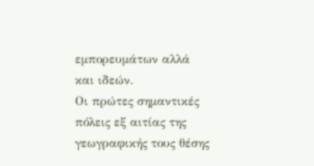εμπορευμάτων αλλά και ιδεών.
Οι πρώτες σημαντικές πόλεις εξ αιτίας της γεωγραφικής τους θέσης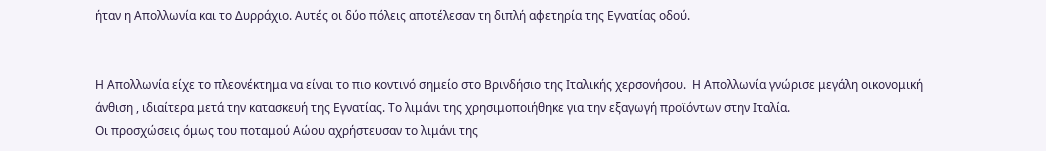ήταν η Απολλωνία και το Δυρράχιο. Αυτές οι δύο πόλεις αποτέλεσαν τη διπλή αφετηρία της Εγνατίας οδού.


Η Απολλωνία είχε το πλεονέκτημα να είναι το πιο κοντινό σημείο στο Βρινδήσιο της Ιταλικής χερσονήσου.  Η Απολλωνία γνώρισε μεγάλη οικονομική άνθιση , ιδιαίτερα μετά την κατασκευή της Εγνατίας. Το λιμάνι της χρησιμοποιήθηκε για την εξαγωγή προϊόντων στην Ιταλία.
Οι προσχώσεις όμως του ποταμού Αώου αχρήστευσαν το λιμάνι της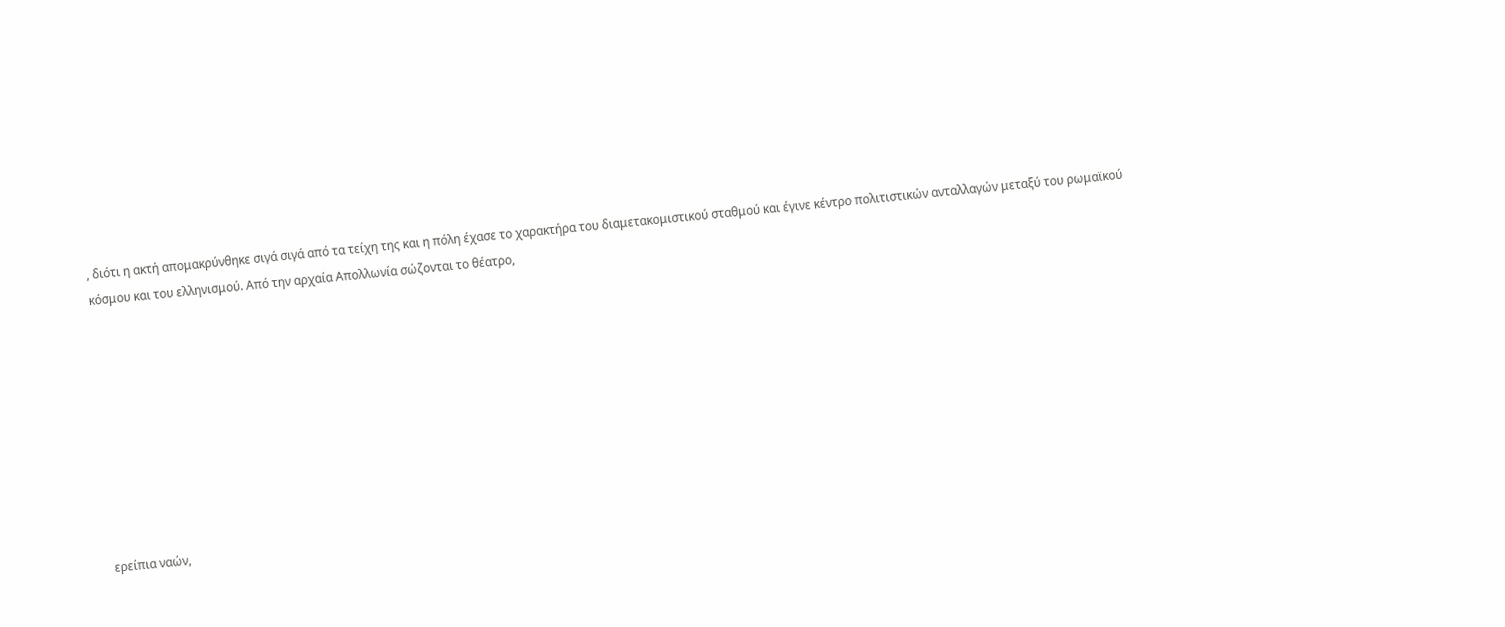, διότι η ακτή απομακρύνθηκε σιγά σιγά από τα τείχη της και η πόλη έχασε το χαρακτήρα του διαμετακομιστικού σταθμού και έγινε κέντρο πολιτιστικών ανταλλαγών μεταξύ του ρωμαϊκού κόσμου και του ελληνισμού. Από την αρχαία Απολλωνία σώζονται το θέατρο,









ερείπια ναών,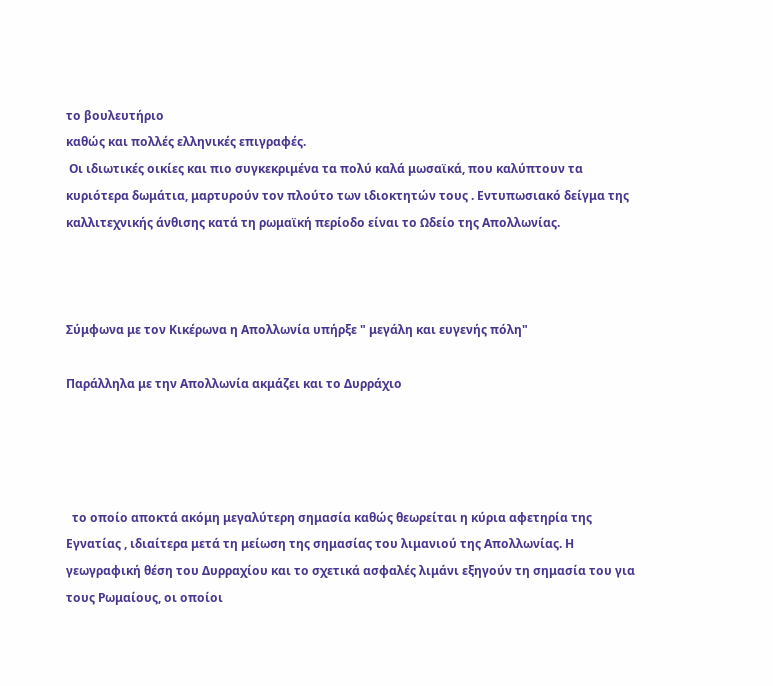το βουλευτήριο
καθώς και πολλές ελληνικές επιγραφές.
 Οι ιδιωτικές οικίες και πιο συγκεκριμένα τα πολύ καλά μωσαϊκά, που καλύπτουν τα κυριότερα δωμάτια, μαρτυρούν τον πλούτο των ιδιοκτητών τους . Εντυπωσιακό δείγμα της καλλιτεχνικής άνθισης κατά τη ρωμαϊκή περίοδο είναι το Ωδείο της Απολλωνίας.



Σύμφωνα με τον Κικέρωνα η Απολλωνία υπήρξε " μεγάλη και ευγενής πόλη"

Παράλληλα με την Απολλωνία ακμάζει και το Δυρράχιο




  το οποίο αποκτά ακόμη μεγαλύτερη σημασία καθώς θεωρείται η κύρια αφετηρία της Εγνατίας , ιδιαίτερα μετά τη μείωση της σημασίας του λιμανιού της Απολλωνίας. Η γεωγραφική θέση του Δυρραχίου και το σχετικά ασφαλές λιμάνι εξηγούν τη σημασία του για τους Ρωμαίους, οι οποίοι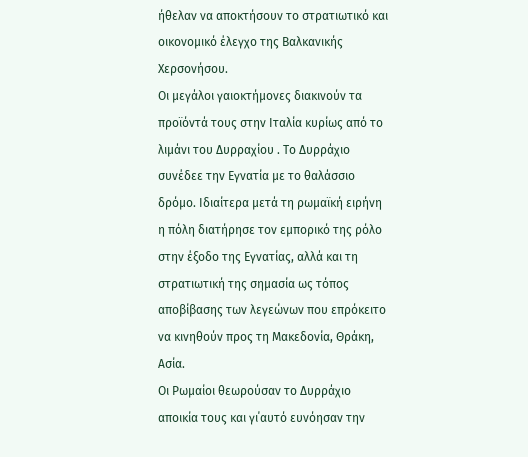ήθελαν να αποκτήσουν το στρατιωτικό και οικονομικό έλεγχο της Βαλκανικής Χερσονήσου.
Οι μεγάλοι γαιοκτήμονες διακινούν τα προϊόντά τους στην Ιταλία κυρίως από το λιμάνι του Δυρραχίου . Το Δυρράχιο συνέδεε την Εγνατία με το θαλάσσιο δρόμο. Ιδιαίτερα μετά τη ρωμαϊκή ειρήνη η πόλη διατήρησε τον εμπορικό της ρόλο στην έξοδο της Εγνατίας, αλλά και τη στρατιωτική της σημασία ως τόπος αποβίβασης των λεγεώνων που επρόκειτο να κινηθούν προς τη Μακεδονία, Θράκη, Ασία.
Οι Ρωμαίοι θεωρούσαν το Δυρράχιο αποικία τους και γι΄αυτό ευνόησαν την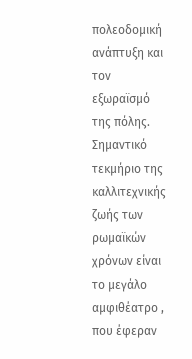πολεοδομική ανάπτυξη και τον εξωραϊσμό της πόλης.
Σημαντικό τεκμήριο της καλλιτεχνικής ζωής των ρωμαϊκών χρόνων είναι το μεγάλο αμφιθέατρο , που έφεραν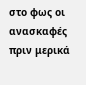στο φως οι ανασκαφές πριν μερικά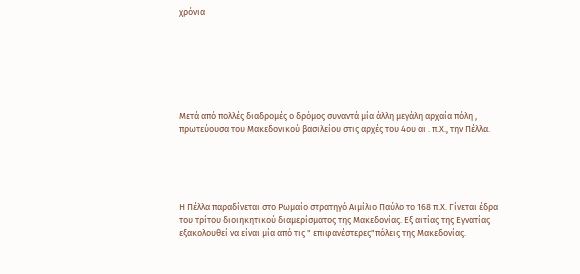χρόνια







Μετά από πολλές διαδρομές ο δρόμος συναντά μία άλλη μεγάλη αρχαία πόλη , πρωτεύουσα του Μακεδονικού βασιλείου στις αρχές του 4ου αι . π.Χ., την Πέλλα.





Η Πέλλα παραδίνεται στο Ρωμαίο στρατηγό Αιμίλιο Παύλο το 168 π.Χ. Γίνεται έδρα του τρίτου διοιηκητικού διαμερίσματος της Μακεδονίας. Εξ αιτίας της Εγνατίας εξακολουθεί να είναι μία από τις " επιφανέστερες"πόλεις της Μακεδονίας.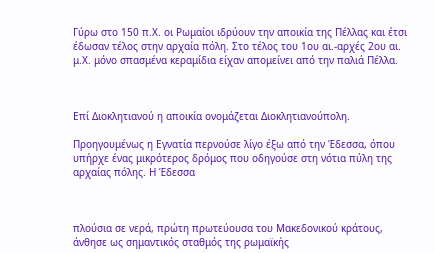Γύρω στο 150 π.Χ. οι Ρωμαίοι ιδρύουν την αποικία της Πέλλας και έτσι έδωσαν τέλος στην αρχαία πόλη. Στο τέλος του 1ου αι.-αρχές 2ου αι. μ.Χ. μόνο σπασμένα κεραμίδια είχαν απομείνει από την παλιά Πέλλα.



Επί Διοκλητιανού η αποικία ονομάζεται Διοκλητιανούπολη.

Προηγουμένως η Εγνατία περνούσε λίγο έξω από την Έδεσσα, όπου υπήρχε ένας μικρότερος δρόμος που οδηγούσε στη νότια πύλη της αρχαίας πόλης. Η Έδεσσα



πλούσια σε νερά, πρώτη πρωτεύουσα του Μακεδονικού κράτους, άνθησε ως σημαντικός σταθμός της ρωμαϊκής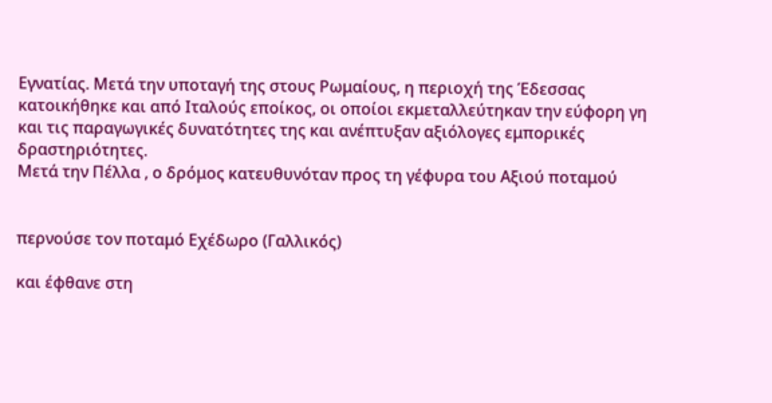Εγνατίας. Μετά την υποταγή της στους Ρωμαίους, η περιοχή της Έδεσσας κατοικήθηκε και από Ιταλούς εποίκος, οι οποίοι εκμεταλλεύτηκαν την εύφορη γη και τις παραγωγικές δυνατότητες της και ανέπτυξαν αξιόλογες εμπορικές δραστηριότητες.
Μετά την Πέλλα , ο δρόμος κατευθυνόταν προς τη γέφυρα του Αξιού ποταμού


περνούσε τον ποταμό Εχέδωρο (Γαλλικός)

και έφθανε στη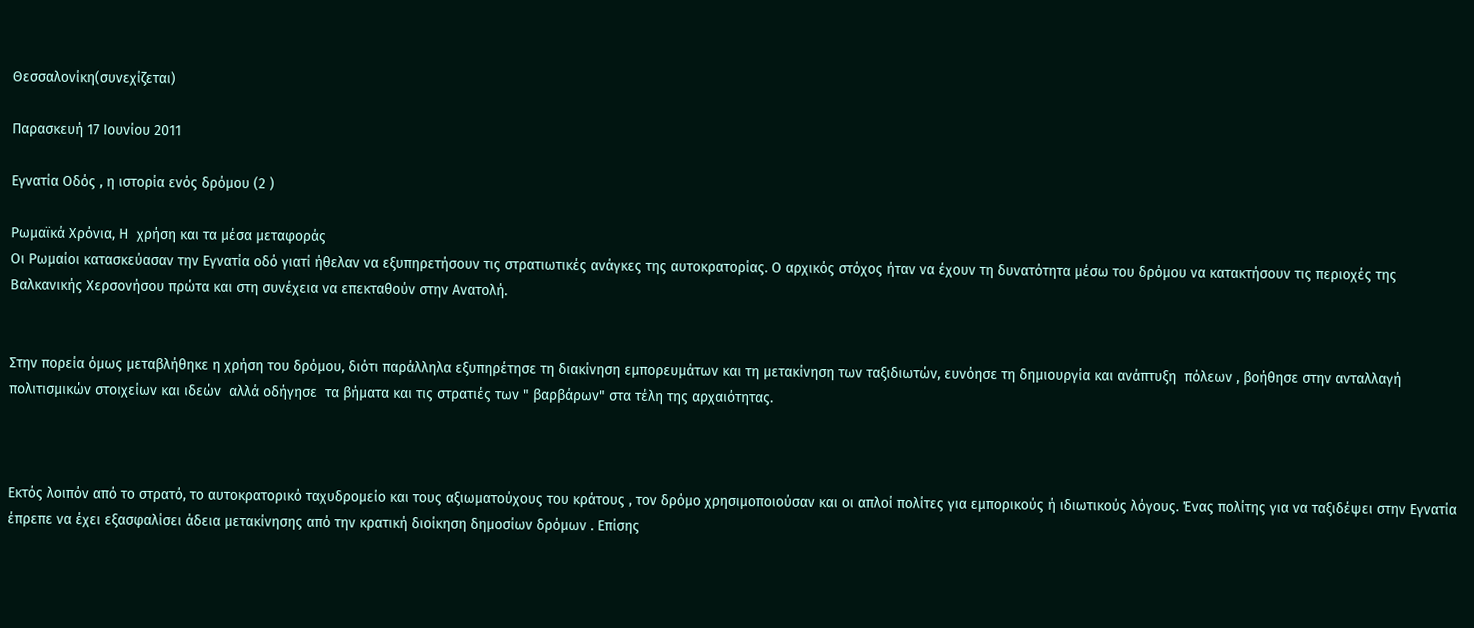Θεσσαλονίκη(συνεχίζεται)

Παρασκευή 17 Ιουνίου 2011

Εγνατία Οδός , η ιστορία ενός δρόμου (2 )

Ρωμαϊκά Χρόνια, Η  χρήση και τα μέσα μεταφοράς
Οι Ρωμαίοι κατασκεύασαν την Εγνατία οδό γιατί ήθελαν να εξυπηρετήσουν τις στρατιωτικές ανάγκες της αυτοκρατορίας. Ο αρχικός στόχος ήταν να έχουν τη δυνατότητα μέσω του δρόμου να κατακτήσουν τις περιοχές της Βαλκανικής Χερσονήσου πρώτα και στη συνέχεια να επεκταθούν στην Ανατολή.


Στην πορεία όμως μεταβλήθηκε η χρήση του δρόμου, διότι παράλληλα εξυπηρέτησε τη διακίνηση εμπορευμάτων και τη μετακίνηση των ταξιδιωτών, ευνόησε τη δημιουργία και ανάπτυξη  πόλεων , βοήθησε στην ανταλλαγή πολιτισμικών στοιχείων και ιδεών  αλλά οδήγησε  τα βήματα και τις στρατιές των " βαρβάρων" στα τέλη της αρχαιότητας.



Εκτός λοιπόν από το στρατό, το αυτοκρατορικό ταχυδρομείο και τους αξιωματούχους του κράτους , τον δρόμο χρησιμοποιούσαν και οι απλοί πολίτες για εμπορικούς ή ιδιωτικούς λόγους. Ένας πολίτης για να ταξιδέψει στην Εγνατία έπρεπε να έχει εξασφαλίσει άδεια μετακίνησης από την κρατική διοίκηση δημοσίων δρόμων . Επίσης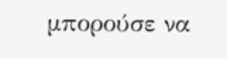μπορούσε να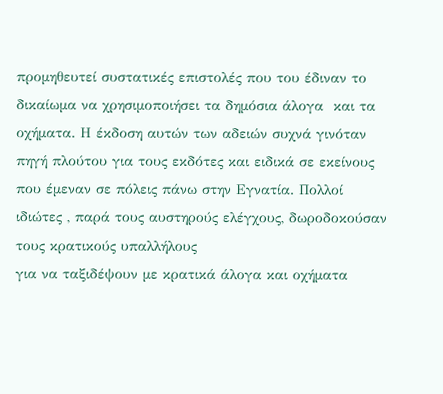προμηθευτεί συστατικές επιστολές που του έδιναν το δικαίωμα να χρησιμοποιήσει τα δημόσια άλογα  και τα οχήματα. Η έκδοση αυτών των αδειών συχνά γινόταν πηγή πλούτου για τους εκδότες και ειδικά σε εκείνους που έμεναν σε πόλεις πάνω στην Εγνατία. Πολλοί ιδιώτες , παρά τους αυστηρούς ελέγχους, δωροδοκούσαν τους κρατικούς υπαλλήλους
για να ταξιδέψουν με κρατικά άλογα και οχήματα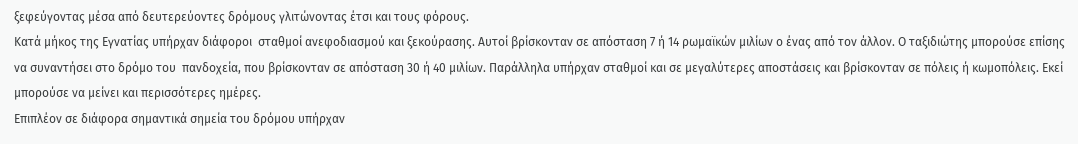ξεφεύγοντας μέσα από δευτερεύοντες δρόμους γλιτώνοντας έτσι και τους φόρους.
Κατά μήκος της Εγνατίας υπήρχαν διάφοροι  σταθμοί ανεφοδιασμού και ξεκούρασης. Αυτοί βρίσκονταν σε απόσταση 7 ή 14 ρωμαϊκών μιλίων ο ένας από τον άλλον. Ο ταξιδιώτης μπορούσε επίσης  να συναντήσει στο δρόμο του  πανδοχεία, που βρίσκονταν σε απόσταση 30 ή 40 μιλίων. Παράλληλα υπήρχαν σταθμοί και σε μεγαλύτερες αποστάσεις και βρίσκονταν σε πόλεις ή κωμοπόλεις. Εκεί μπορούσε να μείνει και περισσότερες ημέρες.
Επιπλέον σε διάφορα σημαντικά σημεία του δρόμου υπήρχαν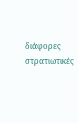διάφορες στρατιωτικές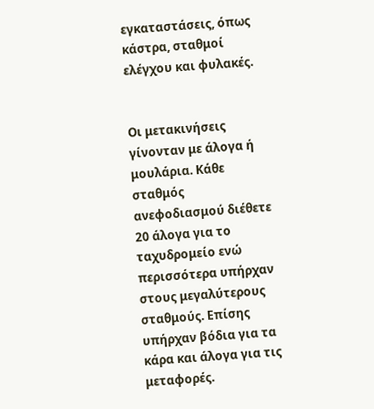εγκαταστάσεις, όπως κάστρα, σταθμοί ελέγχου και φυλακές.


Οι μετακινήσεις γίνονταν με άλογα ή μουλάρια. Κάθε σταθμός ανεφοδιασμού διέθετε 20 άλογα για το ταχυδρομείο ενώ περισσότερα υπήρχαν στους μεγαλύτερους σταθμούς. Επίσης υπήρχαν βόδια για τα κάρα και άλογα για τις μεταφορές.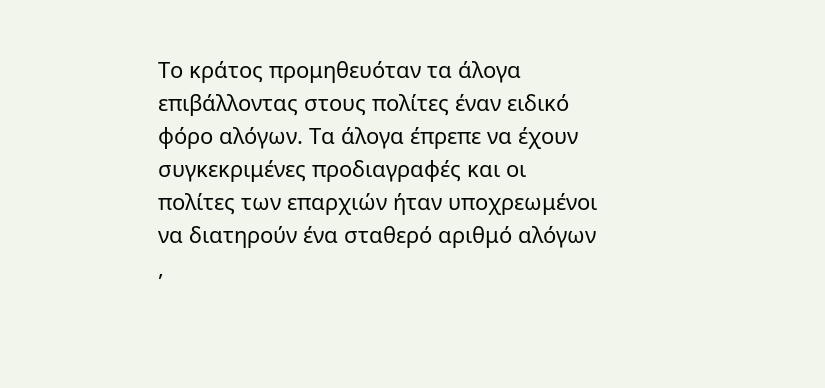Το κράτος προμηθευόταν τα άλογα επιβάλλοντας στους πολίτες έναν ειδικό φόρο αλόγων. Τα άλογα έπρεπε να έχουν συγκεκριμένες προδιαγραφές και οι πολίτες των επαρχιών ήταν υποχρεωμένοι να διατηρούν ένα σταθερό αριθμό αλόγων ,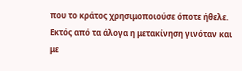που το κράτος χρησιμοποιούσε όποτε ήθελε.
Εκτός από τα άλογα η μετακίνηση γινόταν και με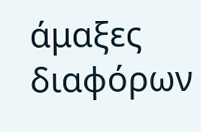άμαξες διαφόρων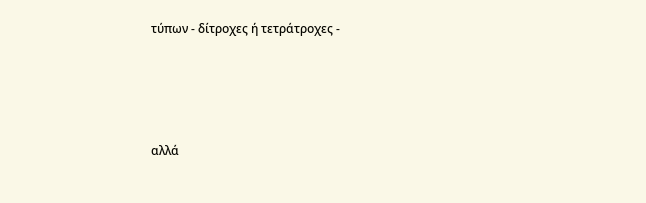τύπων - δίτροχες ή τετράτροχες -




αλλά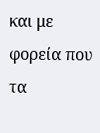και με φορεία που τα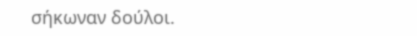σήκωναν δούλοι.